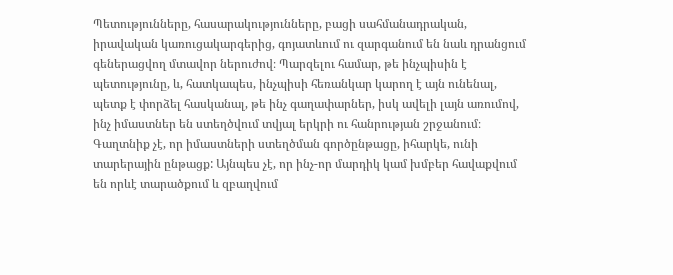Պետությունները, հասարակությունները, բացի սահմանադրական, իրավական կառուցակարգերից, գոյատևում ու զարգանում են նաև դրանցում գեներացվող մտավոր ներուժով։ Պարզելու համար, թե ինչպիսին է պետությունը, և, հատկապես, ինչպիսի հեռանկար կարող է այն ունենալ, պետք է փորձել հասկանալ, թե ինչ գաղափարներ, իսկ ավելի լայն առումով, ինչ իմաստներ են ստեղծվում տվյալ երկրի ու հանրության շրջանում։ Գաղտնիք չէ, որ իմաստների ստեղծման գործընթացը, իհարկե, ունի տարերային ընթացք: Այնպես չէ, որ ինչ-որ մարդիկ կամ խմբեր հավաքվում են որևէ տարածքում և զբաղվում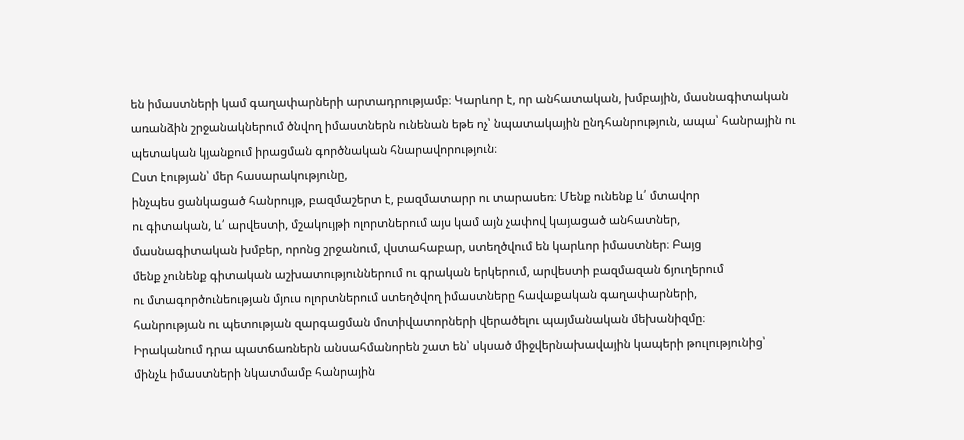են իմաստների կամ գաղափարների արտադրությամբ։ Կարևոր է, որ անհատական, խմբային, մասնագիտական առանձին շրջանակներում ծնվող իմաստներն ունենան եթե ոչ՝ նպատակային ընդհանրություն, ապա՝ հանրային ու պետական կյանքում իրացման գործնական հնարավորություն։
Ըստ էության՝ մեր հասարակությունը,
ինչպես ցանկացած հանրույթ, բազմաշերտ է, բազմատարր ու տարասեռ։ Մենք ունենք և՛ մտավոր
ու գիտական, և՛ արվեստի, մշակույթի ոլորտներում այս կամ այն չափով կայացած անհատներ,
մասնագիտական խմբեր, որոնց շրջանում, վստահաբար, ստեղծվում են կարևոր իմաստներ։ Բայց
մենք չունենք գիտական աշխատություններում ու գրական երկերում, արվեստի բազմազան ճյուղերում
ու մտագործունեության մյուս ոլորտներում ստեղծվող իմաստները հավաքական գաղափարների,
հանրության ու պետության զարգացման մոտիվատորների վերածելու պայմանական մեխանիզմը։
Իրականում դրա պատճառներն անսահմանորեն շատ են՝ սկսած միջվերնախավային կապերի թուլությունից՝
մինչև իմաստների նկատմամբ հանրային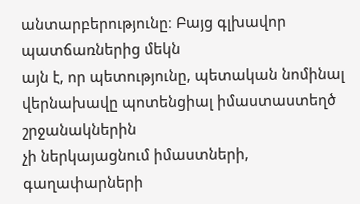անտարբերությունը։ Բայց գլխավոր պատճառներից մեկն
այն է, որ պետությունը, պետական նոմինալ վերնախավը պոտենցիալ իմաստաստեղծ շրջանակներին
չի ներկայացնում իմաստների, գաղափարների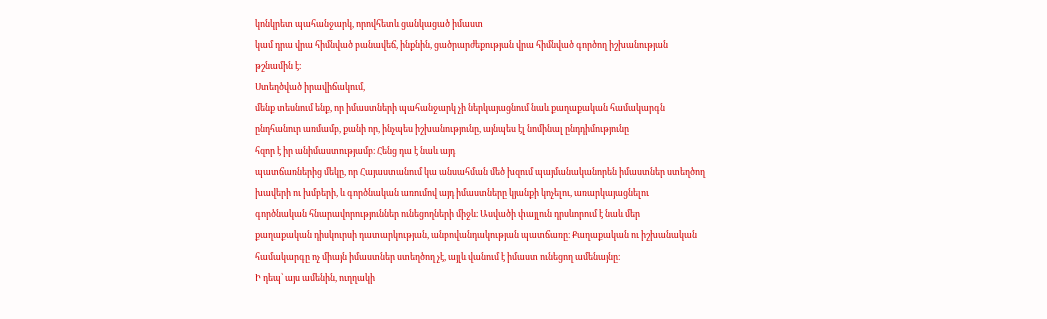կոնկրետ պահանջարկ, որովհետև ցանկացած իմաստ
կամ դրա վրա հիմնված բանավեճ, ինքնին, ցածրարժեքության վրա հիմնված գործող իշխանության
թշնամին է։
Ստեղծված իրավիճակում,
մենք տեսնում ենք, որ իմաստների պահանջարկ չի ներկայացնում նաև քաղաքական համակարգն
ընդհանուր առմամբ, քանի որ, ինչպես իշխանությունը, այնպես էլ նոմինալ ընդդիմությունը
հզոր է իր անիմաստությամբ։ Հենց դա է նաև այդ
պատճառներից մեկը, որ Հայաստանում կա անսահման մեծ խզում պայմանականորեն իմաստներ ստեղծող
խավերի ու խմբերի, և գործնական առումով այդ իմաստները կյանքի կոչելու, առարկայացնելու
գործնական հնարավորություններ ունեցողների միջև։ Ասվածի փայլուն դրսևորում է նաև մեր
քաղաքական դիսկուրսի դատարկության, անբովանդակության պատճառը։ Քաղաքական ու իշխանական
համակարգը ոչ միայն իմաստներ ստեղծող չէ, այլև վանում է իմաստ ունեցող ամենայնը։
Ի դեպ՝ այս ամենին, ուղղակի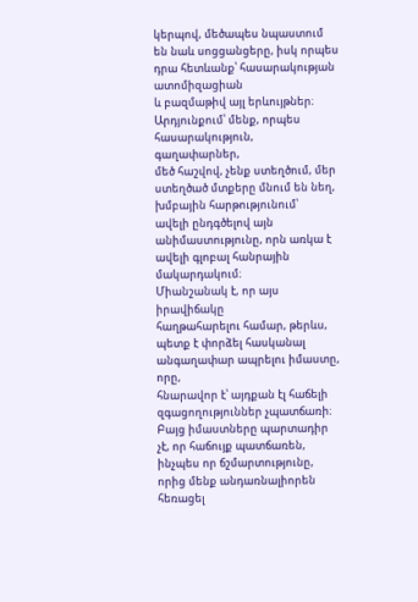կերպով, մեծապես նպաստում են նաև սոցցանցերը, իսկ որպես դրա հետևանք՝ հասարակության ատոմիզացիան
և բազմաթիվ այլ երևույթներ։ Արդյունքում՝ մենք, որպես հասարակություն, գաղափարներ,
մեծ հաշվով, չենք ստեղծում, մեր ստեղծած մտքերը մնում են նեղ, խմբային հարթությունում՝
ավելի ընդգծելով այն անիմաստությունը, որն առկա է ավելի գլոբալ հանրային մակարդակում։
Միանշանակ է, որ այս իրավիճակը
հաղթահարելու համար, թերևս, պետք է փորձել հասկանալ անգաղափար ապրելու իմաստը, որը,
հնարավոր է՝ այդքան էլ հաճելի զգացողություններ չպատճառի։ Բայց իմաստները պարտադիր
չէ, որ հաճույք պատճառեն, ինչպես որ ճշմարտությունը, որից մենք անդառնալիորեն հեռացել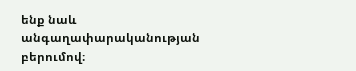ենք նաև անգաղափարականության բերումով։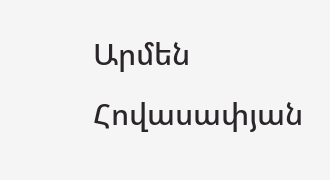Արմեն Հովասափյան